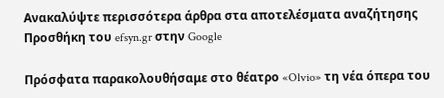Ανακαλύψτε περισσότερα άρθρα στα αποτελέσματα αναζήτησης
Προσθήκη του efsyn.gr στην Google

Πρόσφατα παρακολουθήσαμε στο θέατρο «Olvio» τη νέα όπερα του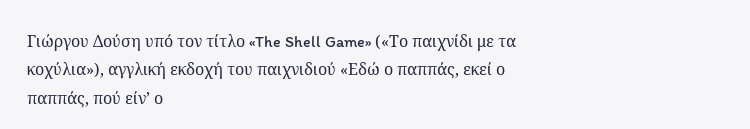Γιώργου Δούση υπό τον τίτλο «The Shell Game» («Το παιχνίδι με τα κοχύλια»), αγγλική εκδοχή του παιχνιδιού «Εδώ ο παππάς, εκεί ο παππάς, πού είν’ ο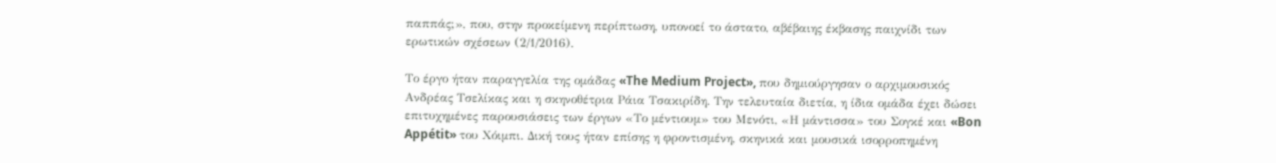παππάς;», που, στην προκείμενη περίπτωση, υπονοεί το άστατο, αβέβαιης έκβασης παιχνίδι των ερωτικών σχέσεων (2/1/2016).

Το έργο ήταν παραγγελία της ομάδας «The Medium Project», που δημιούργησαν ο αρχιμουσικός Ανδρέας Τσελίκας και η σκηνοθέτρια Ράια Τσακιρίδη. Την τελευταία διετία, η ίδια ομάδα έχει δώσει επιτυχημένες παρουσιάσεις των έργων «Το μέντιουμ» του Μενότι, «Η μάντισσα» του Σογκέ και «Bon Appétit» του Χόιμπι. Δική τους ήταν επίσης η φροντισμένη, σκηνικά και μουσικά ισορροπημένη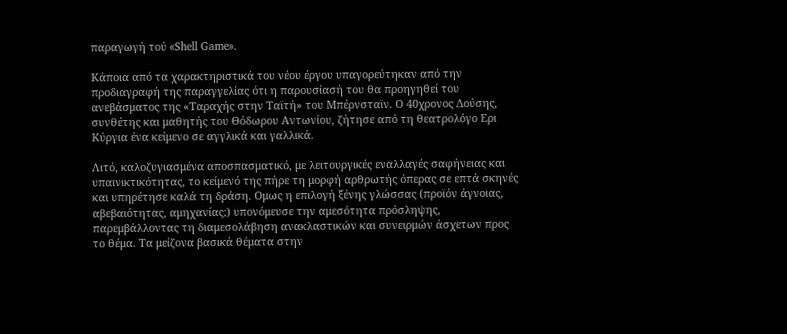παραγωγή τού «Shell Game».

Κάποια από τα χαρακτηριστικά του νέου έργου υπαγορεύτηκαν από την προδιαγραφή της παραγγελίας ότι η παρουσίασή του θα προηγηθεί του ανεβάσματος της «Ταραχής στην Ταϊτή» του Μπέρνσταϊν. Ο 40χρονος Δούσης, συνθέτης και μαθητής του Θόδωρου Αντωνίου, ζήτησε από τη θεατρολόγο Ερι Κύργια ένα κείμενο σε αγγλικά και γαλλικά.

Λιτό, καλοζυγιασμένα αποσπασματικό, με λειτουργικές εναλλαγές σαφήνειας και υπαινικτικότητας, το κείμενό της πήρε τη μορφή αρθρωτής όπερας σε επτά σκηνές και υπηρέτησε καλά τη δράση. Ομως η επιλογή ξένης γλώσσας (προϊόν άγνοιας, αβεβαιότητας, αμηχανίας;) υπονόμευσε την αμεσότητα πρόσληψης, παρεμβάλλοντας τη διαμεσολάβηση ανακλαστικών και συνειρμών άσχετων προς το θέμα. Τα μείζονα βασικά θέματα στην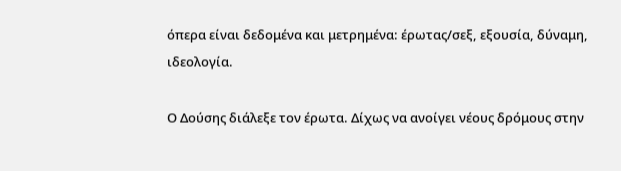όπερα είναι δεδομένα και μετρημένα: έρωτας/σεξ, εξουσία, δύναμη, ιδεολογία.

Ο Δούσης διάλεξε τον έρωτα. Δίχως να ανοίγει νέους δρόμους στην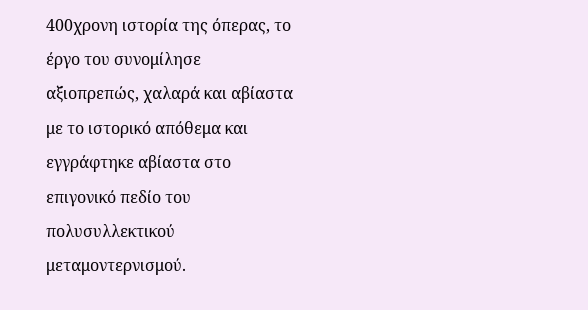400χρονη ιστορία της όπερας, το έργο του συνομίλησε αξιοπρεπώς, χαλαρά και αβίαστα με το ιστορικό απόθεμα και εγγράφτηκε αβίαστα στο επιγονικό πεδίο του πολυσυλλεκτικού μεταμοντερνισμού.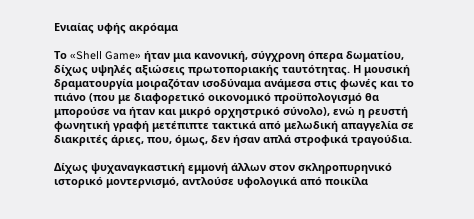Ενιαίας υφής ακρόαμα

Το «Shell Game» ήταν μια κανονική, σύγχρονη όπερα δωματίου, δίχως υψηλές αξιώσεις πρωτοποριακής ταυτότητας. Η μουσική δραματουργία μοιραζόταν ισοδύναμα ανάμεσα στις φωνές και το πιάνο (που με διαφορετικό οικονομικό προϋπολογισμό θα μπορούσε να ήταν και μικρό ορχηστρικό σύνολο), ενώ η ρευστή φωνητική γραφή μετέπιπτε τακτικά από μελωδική απαγγελία σε διακριτές άριες, που, όμως, δεν ήσαν απλά στροφικά τραγούδια.

Δίχως ψυχαναγκαστική εμμονή άλλων στον σκληροπυρηνικό ιστορικό μοντερνισμό, αντλούσε υφολογικά από ποικίλα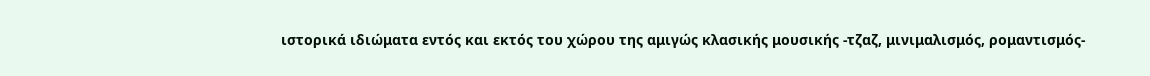ιστορικά ιδιώματα εντός και εκτός του χώρου της αμιγώς κλασικής μουσικής -τζαζ, μινιμαλισμός, ρομαντισμός-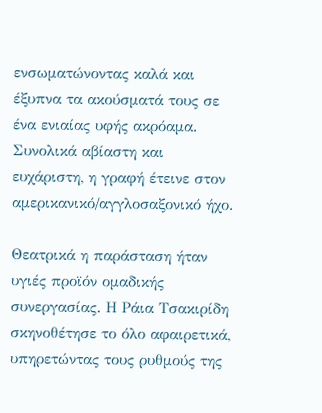ενσωματώνοντας καλά και έξυπνα τα ακούσματά τους σε ένα ενιαίας υφής ακρόαμα. Συνολικά αβίαστη και ευχάριστη, η γραφή έτεινε στον αμερικανικό/αγγλοσαξονικό ήχο.

Θεατρικά η παράσταση ήταν υγιές προϊόν ομαδικής συνεργασίας. Η Ράια Τσακιρίδη σκηνοθέτησε το όλο αφαιρετικά, υπηρετώντας τους ρυθμούς της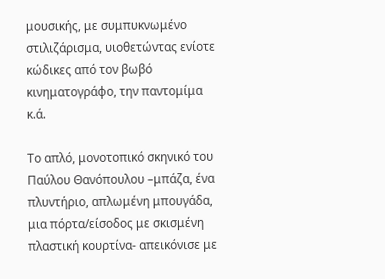μουσικής, με συμπυκνωμένο στιλιζάρισμα, υιοθετώντας ενίοτε κώδικες από τον βωβό κινηματογράφο, την παντομίμα κ.ά.

Το απλό, μονοτοπικό σκηνικό του Παύλου Θανόπουλου –μπάζα, ένα πλυντήριο, απλωμένη μπουγάδα, μια πόρτα/είσοδος με σκισμένη πλαστική κουρτίνα- απεικόνισε με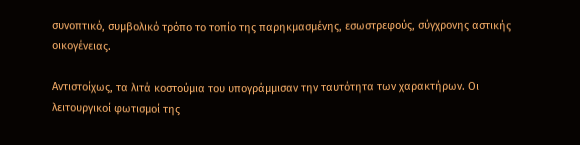συνοπτικό, συμβολικό τρόπο το τοπίο της παρηκμασμένης, εσωστρεφούς, σύγχρονης αστικής οικογένειας.

Αντιστοίχως, τα λιτά κοστούμια του υπογράμμισαν την ταυτότητα των χαρακτήρων. Οι λειτουργικοί φωτισμοί της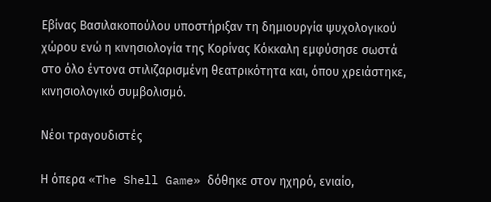Εβίνας Βασιλακοπούλου υποστήριξαν τη δημιουργία ψυχολογικού χώρου ενώ η κινησιολογία της Κορίνας Κόκκαλη εμφύσησε σωστά στο όλο έντονα στιλιζαρισμένη θεατρικότητα και, όπου χρειάστηκε, κινησιολογικό συμβολισμό.

Νέοι τραγουδιστές

Η όπερα «The Shell Game» δόθηκε στον ηχηρό, ενιαίο,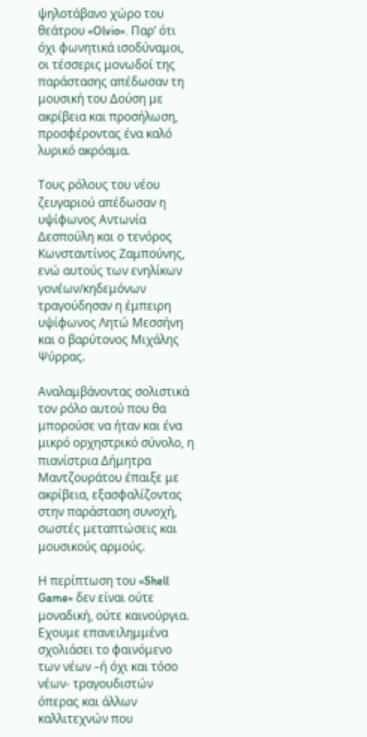ψηλοτάβανο χώρο του θεάτρου «Olvio». Παρ’ ότι όχι φωνητικά ισοδύναμοι, οι τέσσερις μονωδοί της παράστασης απέδωσαν τη μουσική του Δούση με ακρίβεια και προσήλωση, προσφέροντας ένα καλό λυρικό ακρόαμα.

Τους ρόλους του νέου ζευγαριού απέδωσαν η υψίφωνος Αντωνία Δεσπούλη και ο τενόρος Κωνσταντίνος Ζαμπούνης, ενώ αυτούς των ενηλίκων γονέων/κηδεμόνων τραγούδησαν η έμπειρη υψίφωνος Λητώ Μεσσήνη και ο βαρύτονος Μιχάλης Ψύρρας.

Αναλαμβάνοντας σολιστικά τον ρόλο αυτού που θα μπορούσε να ήταν και ένα μικρό ορχηστρικό σύνολο, η πιανίστρια Δήμητρα Μαντζουράτου έπαιξε με ακρίβεια, εξασφαλίζοντας στην παράσταση συνοχή, σωστές μεταπτώσεις και μουσικούς αρμούς.

Η περίπτωση του «Shell Game» δεν είναι ούτε μοναδική, ούτε καινούργια. Εχουμε επανειλημμένα σχολιάσει το φαινόμενο των νέων –ή όχι και τόσο νέων- τραγουδιστών όπερας και άλλων καλλιτεχνών που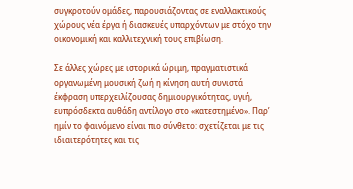συγκροτούν ομάδες, παρουσιάζοντας σε εναλλακτικούς χώρους νέα έργα ή διασκευές υπαρχόντων με στόχο την οικονομική και καλλιτεχνική τους επιβίωση.

Σε άλλες χώρες με ιστορικά ώριμη, πραγματιστικά οργανωμένη μουσική ζωή η κίνηση αυτή συνιστά έκφραση υπερχειλίζουσας δημιουργικότητας, υγιή, ευπρόσδεκτα αυθάδη αντίλογο στο «κατεστημένο». Παρ’ ημίν το φαινόμενο είναι πιο σύνθετο: σχετίζεται με τις ιδιαιτερότητες και τις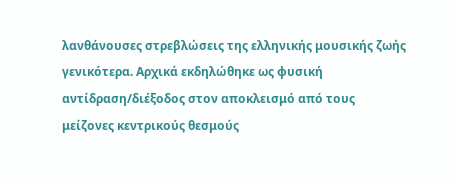λανθάνουσες στρεβλώσεις της ελληνικής μουσικής ζωής γενικότερα. Αρχικά εκδηλώθηκε ως φυσική αντίδραση/διέξοδος στον αποκλεισμό από τους μείζονες κεντρικούς θεσμούς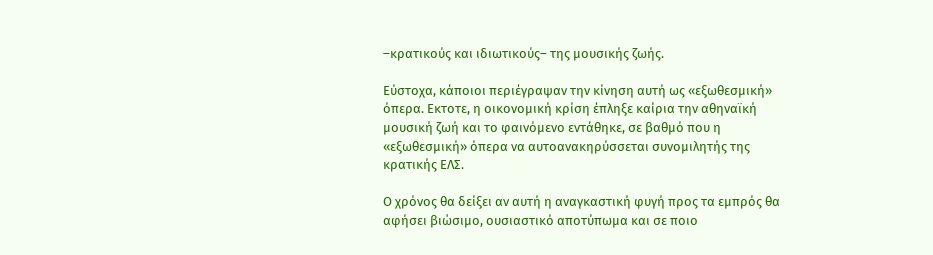–κρατικούς και ιδιωτικούς– της μουσικής ζωής.

Εύστοχα, κάποιοι περιέγραψαν την κίνηση αυτή ως «εξωθεσμική» όπερα. Εκτοτε, η οικονομική κρίση έπληξε καίρια την αθηναϊκή μουσική ζωή και το φαινόμενο εντάθηκε, σε βαθμό που η «εξωθεσμική» όπερα να αυτοανακηρύσσεται συνομιλητής της κρατικής ΕΛΣ.

Ο χρόνος θα δείξει αν αυτή η αναγκαστική φυγή προς τα εμπρός θα αφήσει βιώσιμο, ουσιαστικό αποτύπωμα και σε ποιο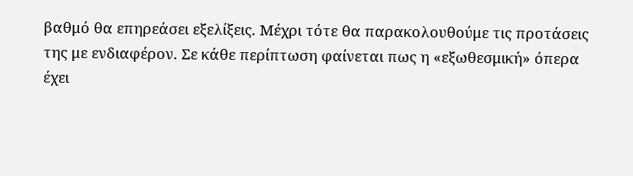βαθμό θα επηρεάσει εξελίξεις. Μέχρι τότε θα παρακολουθούμε τις προτάσεις της με ενδιαφέρον. Σε κάθε περίπτωση φαίνεται πως η «εξωθεσμική» όπερα έχει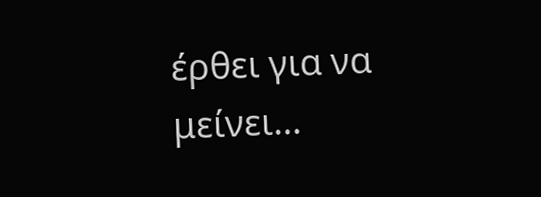έρθει για να μείνει…